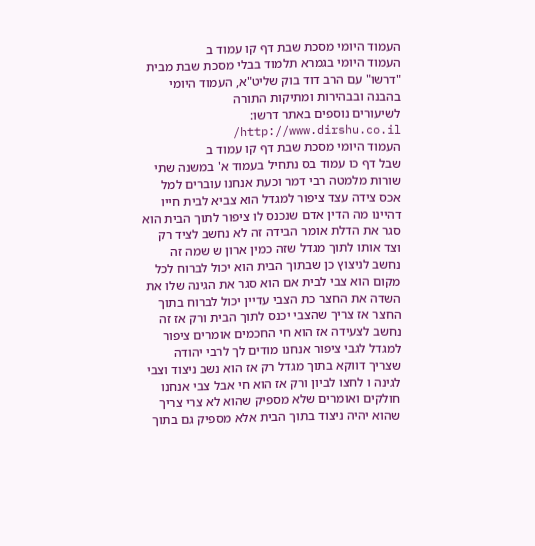העמוד היומי מסכת שבת דף קו עמוד ב
העמוד היומי בגמרא תלמוד בבלי מסכת שבת מבית "דרשו" עם הרב דוד בוק שליט"א, העמוד היומי בהבנה ובבהירות ומתיקות התורה
לשיעורים נוספים באתר דרשו: http://www.dirshu.co.il/
העמוד היומי מסכת שבת דף קו עמוד ב
שבל דף כו עמוד בס נתחיל בעמוד א' במשנה שתי שורות מלמטה רבי דמר וכעת אנחנו עוברים למל אכס צידה עצד ציפור למגדל הוא צביא לבית חייו דהיינו מה הדין אדם שנכנס לו ציפור לתוך הבית הוא סגר את הדלת אומר הבידה זה לא נחשב לציד רק וצד אותו לתוך מגדל שזה כמין ארון ש שמה זה נחשב לניצוץ כן שבתוך הבית הוא יכול לברוח לכל מקום הוא צבי לבית אם הוא סגר את הגינה שלו את השדה את החצר כת הצבי עדיין יכול לברוח בתוך החצר אז צריך שהצבי יכנס לתוך הבית ורק אז זה נחשב לצעידה אז הוא חי החכמים אומרים ציפור למגדל לגבי ציפור אנחנו מודים לך לרבי יהודה שצריך דווקא בתוך מגדל רק אז הוא נשב ניצוד וצבי לגינה ו לחצו לביון ורק אז הוא חי אבל צבי אנחנו חולקים ואומרים שלא מספיק שהוא לא צרי צריך שהוא יהיה ניצוד בתוך הבית אלא מספיק גם בתוך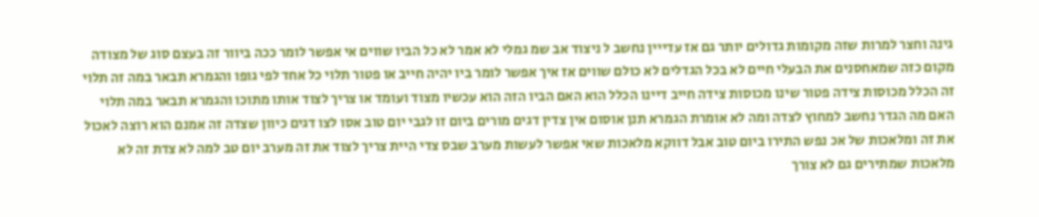גינה וחצר למרות שזה מקומות גדולים יותר גם אז עדייין נחשב ל ניצוד אב שמ גמלי לא אמר לא כל הביו שווים אי אפשר לומר ככה ביוור זה בעצם סוג של מצודה מקום כזה שמאחסנים את הבעלי חיים לא בכל הגדלים לא כולם שווים אז איך אפשר לומר ביו יהיה חייב או פטור תלוי כל אחד לפי גופו והגמרא תבאר במה זה תלוי זה הכלל מכוסות צידה פטור שינו מכוסות צידה חייב דיינו הכלל הוא האם הביו הזה הוא עכשיו מצוד ועומד או צריך לצוד אותו מתוכו והגמרא תבאר במה תלוי האם מה הגדר נחשב למחוץ לצדה ומה לא אומרת הגמרא תנן אוסום אין צדין דגים מורים ביום זו לגבי יום טוב אסו לצו דגים כיוון שצדה זה אמנם הוא רוצה לאכול את זה ומלאכות של אכ נפש התירו ביום טוב אבל דווקא מלאכות שאי אפשר לעשות מערב שבס צדי היית צריך לצוד את זה מערב יום טב למה לא צדת זה לא מלאכות שמתירים גם לא צורך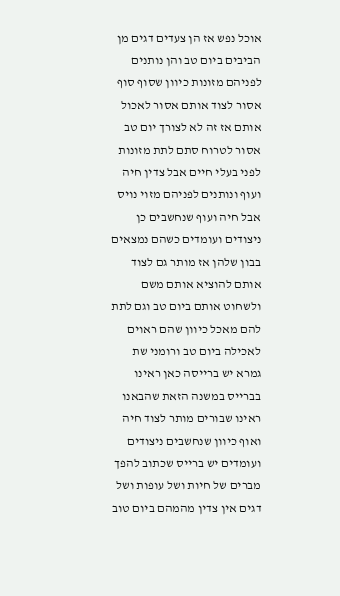אוכל נפש אז הן צעדים דגים מן הביבים ביום טב והן נותנים לפניהם מזונות כיוון שסוף סוף אסור לצוד אותם אסור לאכול אותם אז זה לא לצורך יום טב אסור לטרוח סתם לתת מזונות לפני בעלי חיים אבל צדין חיה ועוף ונותנים לפניהם מזוי נויס אבל חיה ועוף שנחשבים כן ניצודים ועומדים כשהם נמצאים בבון שלהן אז מותר גם לצוד אותם להוציא אותם משם ולשחוט אותם ביום טב וגם לתת להם מאכל כיוון שהם ראוים לאכילה ביום טב ורומני שת גמרא יש ברייסה כאן ראינו בברייס במשנה הזאת שהבאנו ראינו שבורים מותר לצוד חיה ואוף כיוון שנחשבים ניצודים ועומדים יש ברייס שכתוב להפך מברים של חיות ושל עופות ושל דגים אין צדין מהמהם ביום טוב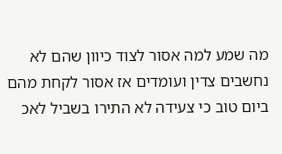מה שמע למה אסור לצוד כיוון שהם לא נחשבים צדין ועומדים אז אסור לקחת מהם ביום טוב כי צעידה לא התירו בשביל לאכ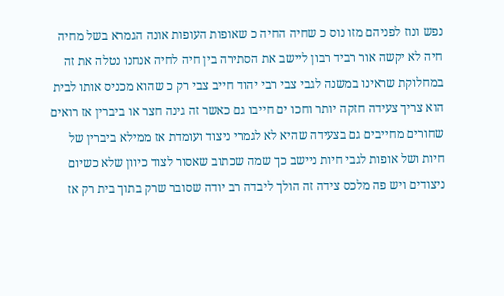נפש ונוז לפניהם מזו נוס כ שחיה החיה כ שאופות העופות אונה הגמרא בשל מחיה חיה לא יקשה אור רביד רבון ליישב את הסתירה בין חיה לחיה אנחנו נטלה את זה במחלוקת שראינו במשנה לגבי צבי רבי יהוד חייב צבי רק כ שהוא מכניס אותו לבית הוא צריך צעידה חזקה יותר וחכו ים חייבו גם כאשר זה גינה חצר או ביברין אז רואים שחורים מחייבים גם בצעידה שהיא לא לגמרי ניצוד ועומדת אז ממילא ביברין של חיות ושל אופות לגבי חיות ניישב כך שמה שכתוב שאסור לצוד כיוון שלא כשיום ניצודים ויש פה מלכס צידה זה הולך ליבדה רב יודה שסובר שרק בתוך בית רק אז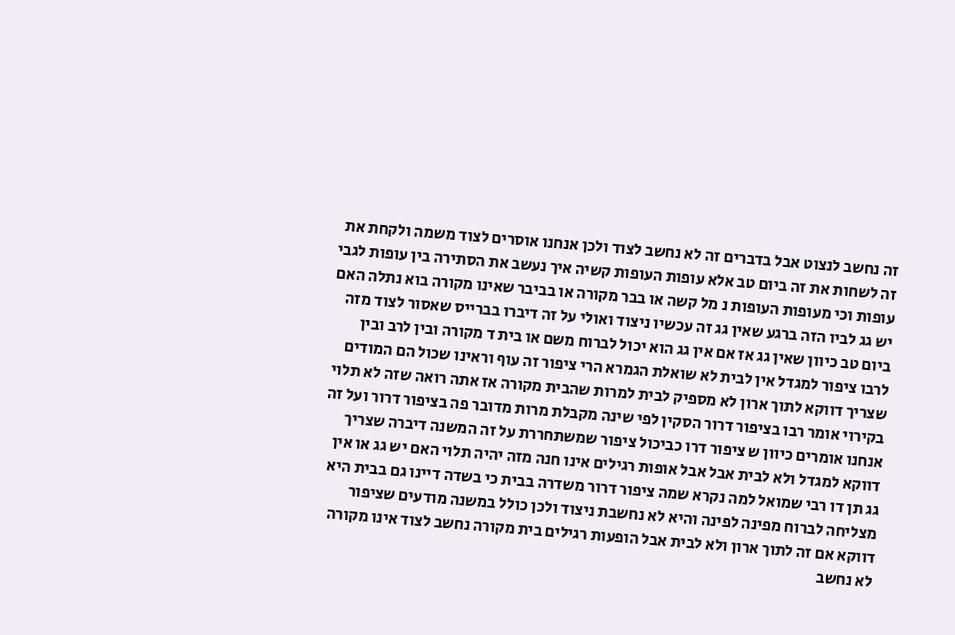זה נחשב לנצוט אבל בדברים זה לא נחשב לצוד ולכן אנחנו אוסרים לצוד משמה ולקחת את זה לשחות את זה ביום טב אלא עופות העופות קשיה איך נעשב את הסתירה בין עופות לגבי עופות וכי מעופות העופות נ מל קשה או בבר מקורה או בביבר שאינו מקורה בוא נתלה האם יש גג לביו הזה ברגע שאין גג זה עכשיו ניצוד ואולי על זה דיברו בברייס שאסור לצוד מזה ביום טב כיוון שאין גג אז אם אין גג הוא יכול לברוח משם או בית ד מקורה ובין לרב ובין לרבו ציפור למגדל אין לבית לא שואלת הגמרא הרי ציפור זה עוף וראינו שכול הם המודים שצריך דווקא לתוך ארון לא מספיק לבית למרות שהבית מקורה אז אתה רואה שזה לא תלוי בקירוי אומר רבו בציפור דרור הסקין לפי שינה מקבלת מרות מדובר פה בציפור דרור ועל זה אנחנו אומרים כיוון ש ציפור דרו כביכול ציפור שמשתחררת על זה המשנה דיברה שצריך דווקא למגדל ולא לבית אבל אבל אופות רגילים אינו חנה מזה יהיה תלוי האם יש גג או אין גג תן דו רבי שמואל למה נקרא שמה ציפור דרור משדרה בבית כי בשדה דיינו גם בבית היא מצליחה לברוח מפינה לפינה והיא לא נחשבת ניצוד ולכן כולל במשנה מודעים שציפור דווקא אם זה לתוך ארון ולא לבית אבל הופעות רגילים בית מקורה נחשב לצוד אינו מקורה לא נחשב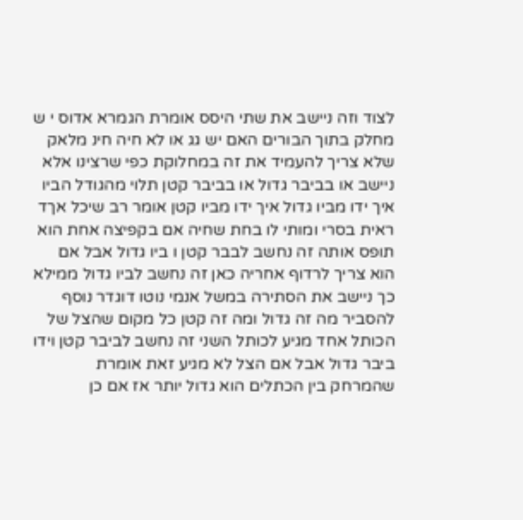לצוד וזה ניישב את שתי היסס אומרת הגמרא אדוס י ש מחלק בתוך הבורים האם יש גג או לא חיה חינ מלאק שלא צריך להעמיד את זה במחלוקת כפי שרצינו אלא ניישב או בביבר גדול או בביבר קטן תלוי מהגודל הביו איך ידו מביו גדול איך ידו מביו קטן אומר רב שיכל אךד ראית בסרי ומותי לו בחת שחיה אם בקפיצה אחת הוא תופס אותה זה נחשב לבבר קטן ו ביו גדול אבל אם הוא צריך לרדוף אחריה כאן זה נחשב לביו גדול ממילא כך ניישב את הסתירה במשל אנמי נוטו דוגדר נוסף להסביר מה זה גדול ומה זה קטן כל מקום שהצל של הכותל אחד מגיע לכותל השני זה נחשב לביבר קטן וידו ביבר גדול אבל אם הצל לא מגיע זאת אומרת שהמרחק בין הכתלים הוא גדול יותר אז אם כן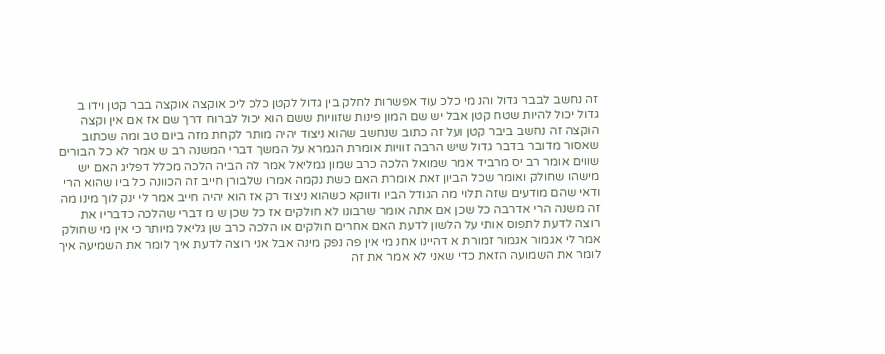זה נחשב לבבר גדול והנ מי כלכ עוד אפשרות לחלק בין גדול לקטן כלכ ליכ אוקצה אוקצה בבר קטן וידו ב גדול יכול להיות שטח קטן אבל יש שם המון פינות שזוויות ששם הוא יכול לברוח דרך שם אז אם אין וקצה הוקצה זה נחשב ביבר קטן ועל זה כתוב שנחשב שהוא ניצוד יהיה מותר לקחת מזה ביום טב ומה שכתוב שאסור מדובר בדבר גדול שיש הרבה זוויות אומרת הגמרא על המשך דברי המשנה רב ש אמר לא כל הבורים שווים אומר רב יס מרביד אמר שמואל הלכה כרב שמון גמליאל אמר לה הביה הלכה מכלל דפליג האם יש מישהו שחולק ואומר שכל הביון זאת אומרת האם כשת נקמה אמרו שלבורן חייב זה הכוונה כל ביו שהוא הרי ודאי שהם מודעים שזה תלוי מה הגודל הביו ודווקא כשהוא ניצוד רק אז הוא יהיה חייב אמר לי ינק לוך מינו מה זה משנה הרי אדרבה כל שכן אם אתה אומר שרבונו לא חולקים אז כל שכן ש מ דברי שהלכה כדבריו את רוצה לדעת לתפוס אותי על הלשון לדעת האם אחרים חולקים או הלכה כרב שן גליאל מיותר כי אין מי שחולק אמר לי אגמור אגמור זמורת א דהיינו אחנ מי אין פה נפק מינה אבל אני רוצה לדעת איך לומר את השמיעה איך לומר את השמועה הזאת כדי שאני לא אמר את זה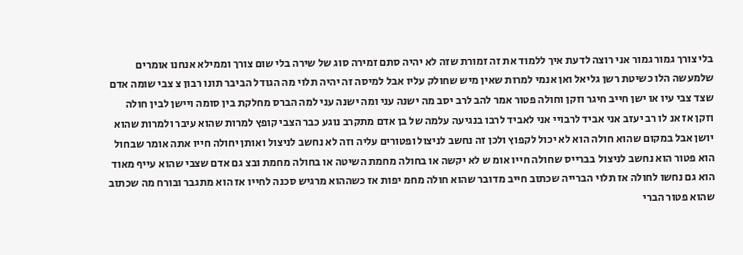בלי צורך גמור גמור אני רוצה לדעת איך ללמוד את זה זמורת שזה לא יהיה סתם זמירה סוג של שירה בלי שום צורך וממילא אנחנו אומרים שלמעשה הלו כשיטת רשן גליאל ואן אנמי למרות שאין מיש שחולק עליו אבל למיסה זה יהיה תלוי מה הגודל הביבר תונו רבון צ צבי שומה אדם שצד צבי עיו או ישן חייב חיגר וזקן וחולה פטור אמר להב לרב יסב מה ישנה עני ומה ישנה עני למה הברס מחלקת בין סומה ויישן לבין חולה וזקן אז אנ לו רב יעזב אני אביד לרבויי אני לאביד לרבו בנגיעה עלמה של בן אדם מתקרב נוגע כבר הצבי קופץ למרות שהוא עיבר ולמרות שהוא יושן אבל במקום שהוא חולה הוא לא יכול לקפוץ ולכן זה נחשב לניצול ופטורים עליה וזה לא נחשב לניצול ואותן יחולה חייו אתה אומר שבחול הוא פטור הוא נחשב לניצול בברייס שחולה חייו אומ ש לא יקשה או בחולה מחמת השיטה או בחולה מחמת ובצ גם אדם שצבי שהוא עייף מאוד הוא גם נחשו לחולה אז תלוי הברייה שכתוב חייב מדובר שהוא חולה מחמ יפות אז כשההוא מרגיש סכנה לחייו אז הוא מתגבר ובורח מה שכתוב שהוא פטור הברי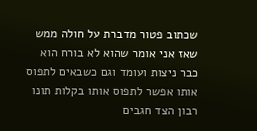שכתוב פטור מדברת על חולה ממש שאז אני אומר שהוא לא בורח הוא כבר ניצות ועומד וגם כשבאים לתפוס אותו אפשר לתפוס אותו בקלות תונו רבון הצד חגבים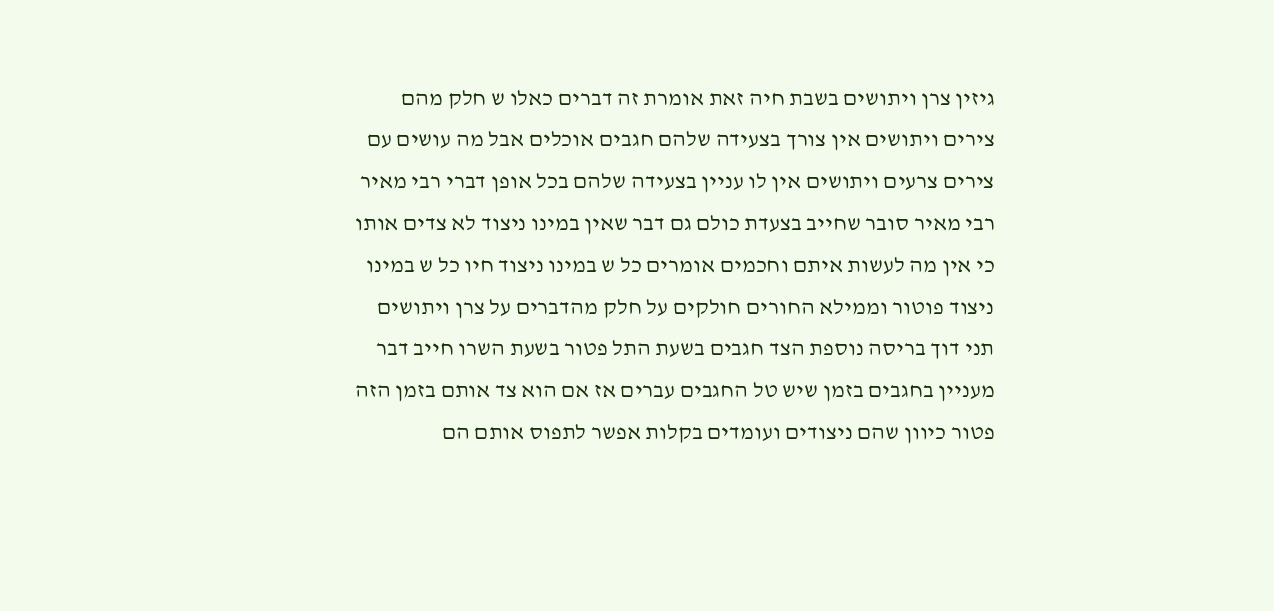גיזין צרן ויתושים בשבת חיה זאת אומרת זה דברים כאלו ש חלק מהם צירים ויתושים אין צורך בצעידה שלהם חגבים אוכלים אבל מה עושים עם צירים צרעים ויתושים אין לו עניין בצעידה שלהם בכל אופן דברי רבי מאיר רבי מאיר סובר שחייב בצעדת כולם גם דבר שאין במינו ניצוד לא צדים אותו כי אין מה לעשות איתם וחכמים אומרים כל ש במינו ניצוד חיו כל ש במינו ניצוד פוטור וממילא החורים חולקים על חלק מהדברים על צרן ויתושים תני דוך בריסה נוספת הצד חגבים בשעת התל פטור בשעת השרו חייב דבר מעניין בחגבים בזמן שיש טל החגבים עברים אז אם הוא צד אותם בזמן הזה פטור כיוון שהם ניצודים ועומדים בקלות אפשר לתפוס אותם הם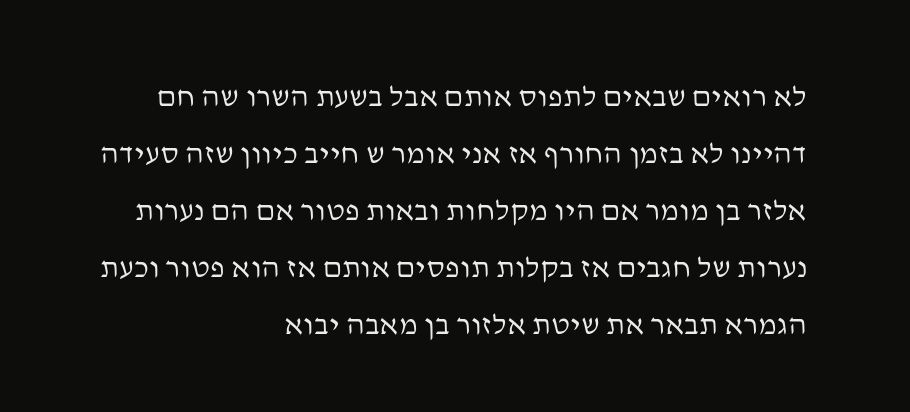לא רואים שבאים לתפוס אותם אבל בשעת השרו שה חם דהיינו לא בזמן החורף אז אני אומר ש חייב כיוון שזה סעידה אלזר בן מומר אם היו מקלחות ובאות פטור אם הם נערות נערות של חגבים אז בקלות תופסים אותם אז הוא פטור וכעת הגמרא תבאר את שיטת אלזור בן מאבה יבוא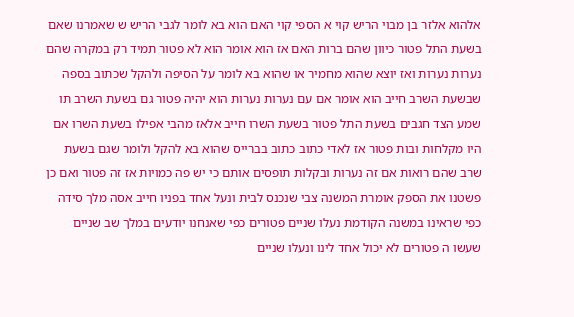אלהוא אלזר בן מבוי הריש קוי א הספי קוי האם הוא בא לומר לגבי הריש ש שאמרנו שאם בשעת התל פטור כיוון שהם ברות האם אז הוא אומר הוא לא פטור תמיד רק במקרה שהם נערות נערות ואז יוצא שהוא מחמיר או שהוא בא לומר על הסיפה ולהקל שכתוב בספה שבשעת השרב חייב הוא אומר אם עם נערות נערות הוא יהיה פטור גם בשעת השרב תו שמע הצד חגבים בשעת התל פטור בשעת השרו חייב אלאז מהבי אפילו בשעת השרו אם היו מקלחות ובות פטור אז לאדי כתוב כתוב בברייס שהוא בא להקל ולומר שגם בשעת שרב שהם רואות אם זה נערות ובקלות תופסים אותם כי יש פה כמויות אז זה פטור ואם כן פשטנו את הספק אומרת המשנה צבי שנכנס לבית ונעל אחד בפניו חייב אסה מלך סידה כפי שראינו במשנה הקודמת נעלו שניים פטורים כפי שאנחנו יודעים במלך שב שניים שעשו ה פטורים לא יכול אחד לינו ונעלו שניים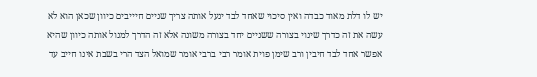יש לו דלת מאוד כבדה ואין סיכוי שאחד לבד ינעל אותה צריך שניים חיייבים כיוון שכאן הוא לא עשה את זה כדרך שינוי בצורה ששניים יחד בצורה משונה אלא זה הדרך למנול אותה כיוון שהיא אפשר אחד לבד חיבין ורב שימן פוית אומר רבי ברבי אומר שמואל הצד הרי בשבת אינו חייב עד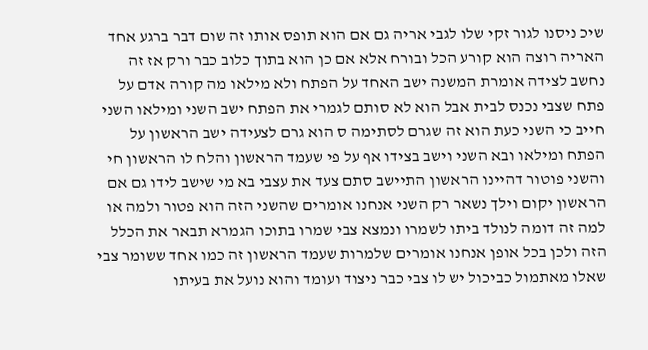שיכ ניסנו לגור זקי שלו לגבי אריה גם אם הוא תופס אותו זה שום דבר ברגע אחד האריה רוצה הוא קורע הכל ובורח אלא אם כן הוא בתוך כלוב כבר ורק אז זה נחשב לצידה אומרת המשנה ישב האחד על הפתח ולא מילאו מה קורה אדם על פתח שצבי נכנס לבית אבל הוא לא סותם לגמרי את הפתח ישב השני ומילאו השני חייב כי השני כעת הוא זה שגרם לסתימה ס הוא גרם לצעידה ישב הראשון על הפתח ומילאו ובא השני וישב בצידו אף על פי שעמד הראשון והלח לו הראשון חי והשני פוטור דהיינו הראשון התיישב סתם צעד את עצבי בא מי שישב לידו גם אם הראשון יקום וילך נשאר רק השני אנחנו אומרים שהשני הזה הוא פטור ולמה או למה זה דומה לנולד ביתו לשמרו ונמצא צבי שמרו בתוכו הגמרא תבאר את הכלל הזה ולכן בכל אופן אנחנו אומרים שלמרות שעמד הראשון זה כמו אחד ששומר צבי שאלו מאתמול כביכול יש לו צבי כבר ניצוד ועומד והוא נועל את בעיתו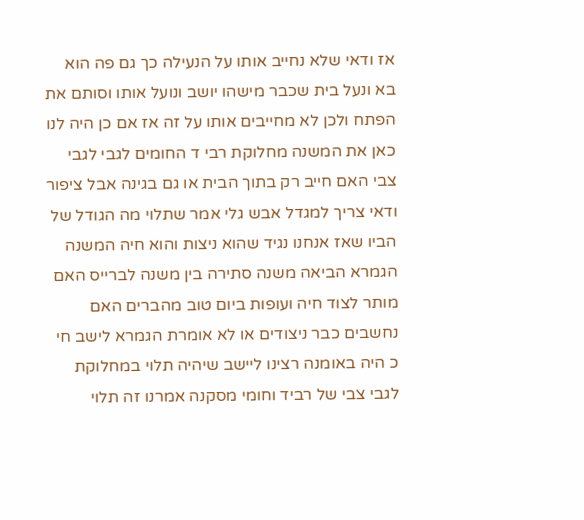אז ודאי שלא נחייב אותו על הנעילה כך גם פה הוא בא ונעל בית שכבר מישהו יושב ונועל אותו וסותם את הפתח ולכן לא מחייבים אותו על זה אז אם כן היה לנו כאן את המשנה מחלוקת רבי ד החומים לגבי לגבי צבי האם חייב רק בתוך הבית או גם בגינה אבל ציפור ודאי צריך למגדל אבש גלי אמר שתלוי מה הגודל של הביו שאז אנחנו נגיד שהוא ניצות והוא חיה המשנה הגמרא הביאה משנה סתירה בין משנה לברייס האם מותר לצוד חיה ועופות ביום טוב מהברים האם נחשבים כבר ניצודים או לא אומרת הגמרא לישב חי כ היה באומנה רצינו ליישב שיהיה תלוי במחלוקת לגבי צבי של רביד וחומי מסקנה אמרנו זה תלוי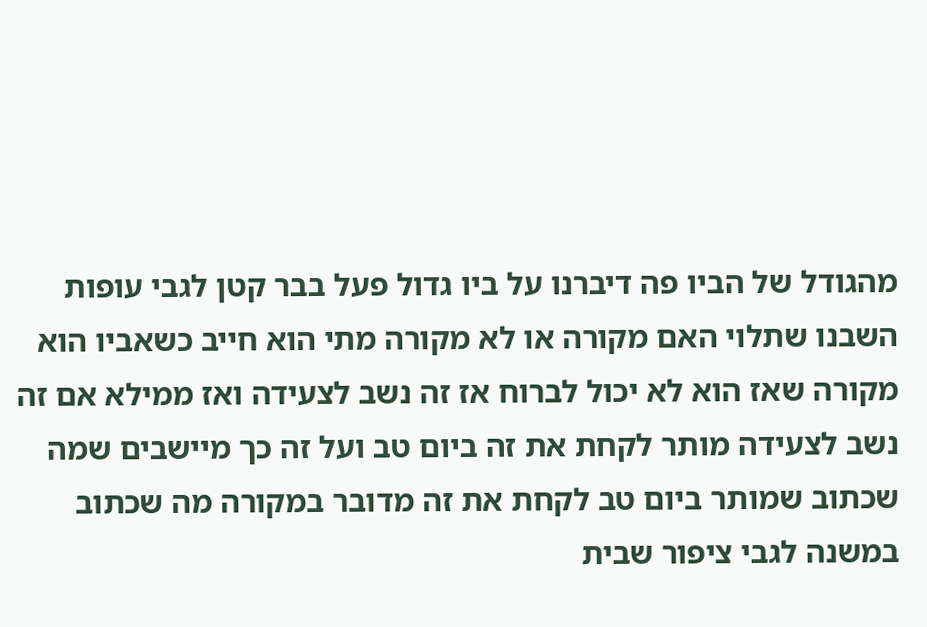מהגודל של הביו פה דיברנו על ביו גדול פעל בבר קטן לגבי עופות השבנו שתלוי האם מקורה או לא מקורה מתי הוא חייב כשאביו הוא מקורה שאז הוא לא יכול לברוח אז זה נשב לצעידה ואז ממילא אם זה נשב לצעידה מותר לקחת את זה ביום טב ועל זה כך מיישבים שמה שכתוב שמותר ביום טב לקחת את זה מדובר במקורה מה שכתוב במשנה לגבי ציפור שבית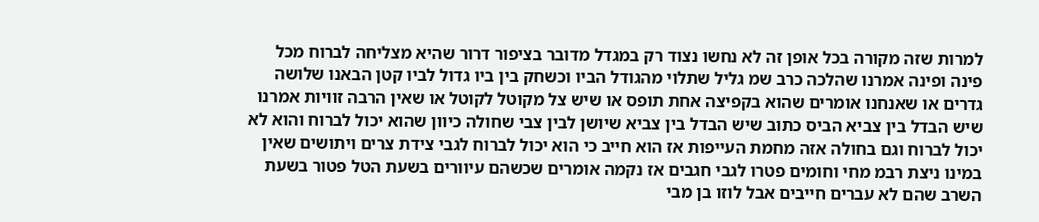למרות שזה מקורה בכל אופן זה לא נחשו נצוד רק במגדל מדובר בציפור דרור שהיא מצליחה לברוח מכל פינה ופינה אמרנו שהלכה כרב שמ גליל שתלוי מהגודל הביו וכשחק בין ביו גדול לביו קטן הבאנו שלושה גדרים או שאנחנו אומרים שהוא בקפיצה אחת תופס או שיש צל מקוטל לקוטל או שאין הרבה זוויות אמרנו שיש הבדל בין צביא הביס כתוב שיש הבדל בין צביא שיושן לבין צבי שחולה כיוון שהוא יכול לברוח והוא לא יכול לברוח וגם בחולה אזה מחמת העייפות אז הוא חייב כי הוא יכול לברוח לגבי צידת צרים ויתושים שאין במינו ניצת רבמ מחי וחומים פטרו לגבי חגבים אז נקמה אומרים שכשהם עיוורים בשעת הטל פטור בשעת השרב שהם לא עברים חייבים אבל לוזו בן מבי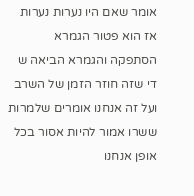אומר שאם היו נערות נערות אז הוא פטור הגמרא הסתפקה והגמרא הביאה ש די שזה חוזר הזמן של השרב ועל זה אנחנו אומרים שלמרות ששרו אמור להיות אסור בכל אופן אנחנו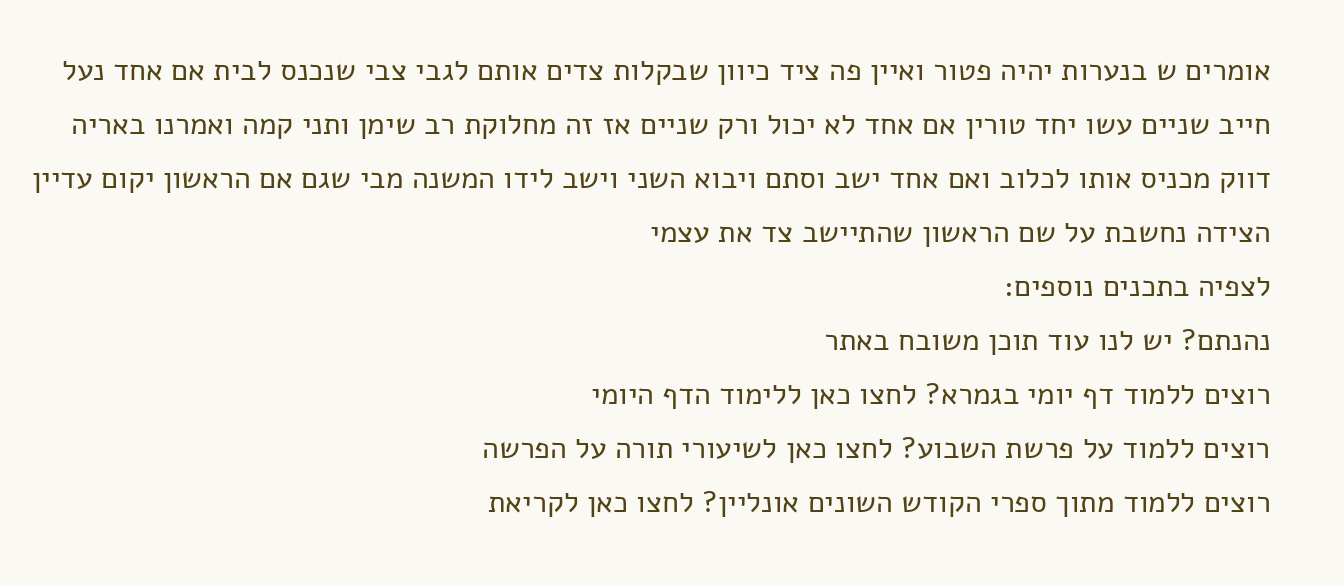אומרים ש בנערות יהיה פטור ואיין פה ציד כיוון שבקלות צדים אותם לגבי צבי שנכנס לבית אם אחד נעל חייב שניים עשו יחד טורין אם אחד לא יכול ורק שניים אז זה מחלוקת רב שימן ותני קמה ואמרנו באריה דווק מכניס אותו לכלוב ואם אחד ישב וסתם ויבוא השני וישב לידו המשנה מבי שגם אם הראשון יקום עדיין הצידה נחשבת על שם הראשון שהתיישב צד את עצמי
לצפיה בתכנים נוספים:
נהנתם? יש לנו עוד תוכן משובח באתר
רוצים ללמוד דף יומי בגמרא? לחצו כאן ללימוד הדף היומי
רוצים ללמוד על פרשת השבוע? לחצו כאן לשיעורי תורה על הפרשה
רוצים ללמוד מתוך ספרי הקודש השונים אונליין? לחצו כאן לקריאת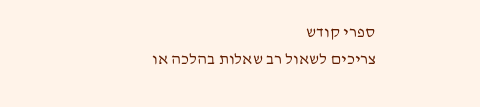ספרי קודש
צריכים לשאול רב שאלות בהלכה או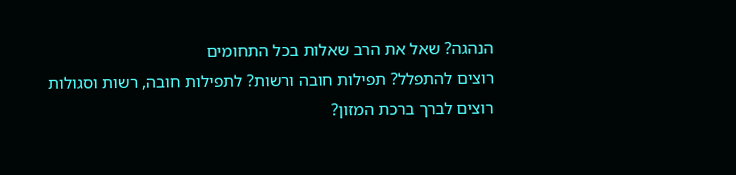הנהגה? שאל את הרב שאלות בכל התחומים
רוצים להתפלל? תפילות חובה ורשות? לתפילות חובה, רשות וסגולות
רוצים לברך ברכת המזון?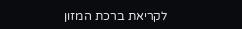לקריאת ברכת המזון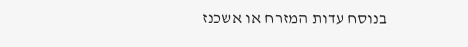בנוסח עדות המזרח או אשכנז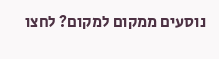נוסעים ממקום למקום? לחצו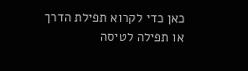כאן כדי לקרוא תפילת הדרך או תפילה לטיסה